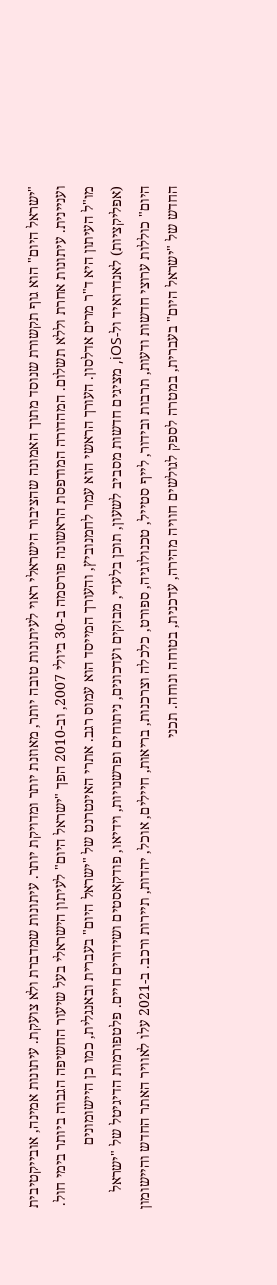"ישראל היום" הוא גוף תקשורת שנוסד מתוך האמונה שהציבור הישראלי ראוי לעיתונות טובה יותר, מאוזנת יותר ומדויקת יותר. עיתונות שמדברת ולא צועקת. עיתונות אמינה, אובייקטיבית ועניינית. עיתונות אחרת וללא תשלום. המהדורה המודפסת הראשונה פורסמה ב-30 ביולי 2007, וב-2010 הפך "ישראל היום" לעיתון הישראלי בעל שיעור החשיפה הגבוה ביותר בימי חול. מו"ל העיתון היא ד"ר מרים אדלסון. העורך הראשי הוא עמר לחמנוביץ, והעורך המייסד הוא עמוס רגב. אתרי האינטרנט של "ישראל היום" בעברית ובאנגלית, כמו כן היישומונים (אפליקציות) לאנדרואיד ול-iOS, מציגים חדשות מסביב לשעון, תוכן בלעדי, מבזקים ועדכונים, ניתוחים ופרשנויות, וידיאו, פודקאסטים ושידורים חיים. פלטפורמות הדיגיטל של "ישראל היום" כוללות ערוצי חדשות ודעות, תרבות ובידור, לייף סטייל, טכנולוגיה, ספורט, כלכלה וצרכנות, בריאות, חיילים, אוכל, יהדות, תיירות ורכב. ב-2021 עלו לאוויר האתר החדש והיישומון החדש של "ישראל היום" בעברית, במטרה לספק לגולשים חוויה מהירה, עדכנית, בטוחה ונוחה. תכני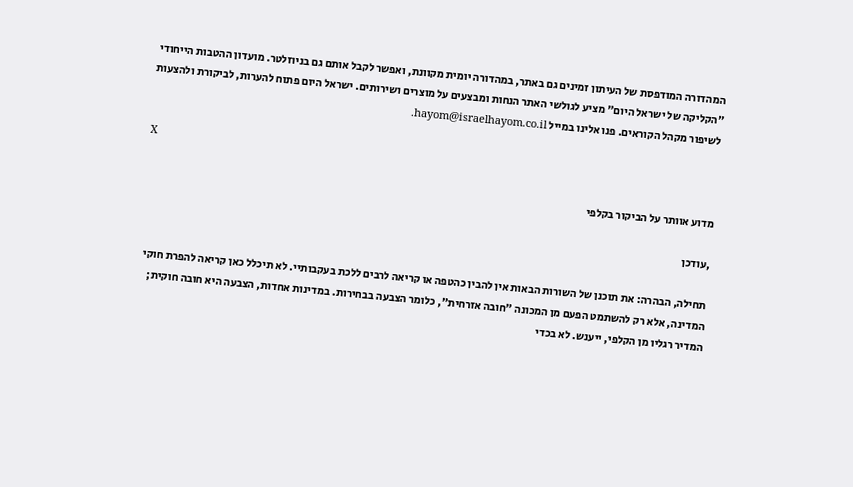המהדורה המודפסת של העיתון זמינים גם באתר, במהדורה יומית מקוונת, ואפשר לקבל אותם גם בניוזלטר. מועדון ההטבות הייחודי "הקליקה של ישראל היום" מציע לגולשי האתר הנחות ומבצעים על מוצרים ושירותים. ישראל היום פתוח להערות, לביקורת ולהצעות לשיפור מקהל הקוראים. פנו אלינו במייל hayom@israelhayom.co.il.

X

מדוע אוותר על הביקור בקלפי

,עודכן

תחילה, הבהרה: את תוכנן של השורות הבאות אין להבין כהטפה או קריאה לרבים ללכת בעקבותיי. לא תיכלל כאן קריאה להפרת חוקי המדינה, אלא רק להשתמט הפעם מן המכונה "חובה אזרחית", כלומר הצבעה בבחירות. במדינות אחדות, הצבעה היא חובה חוקית; המדיר רגליו מן הקלפי, ייענש. לא בכדי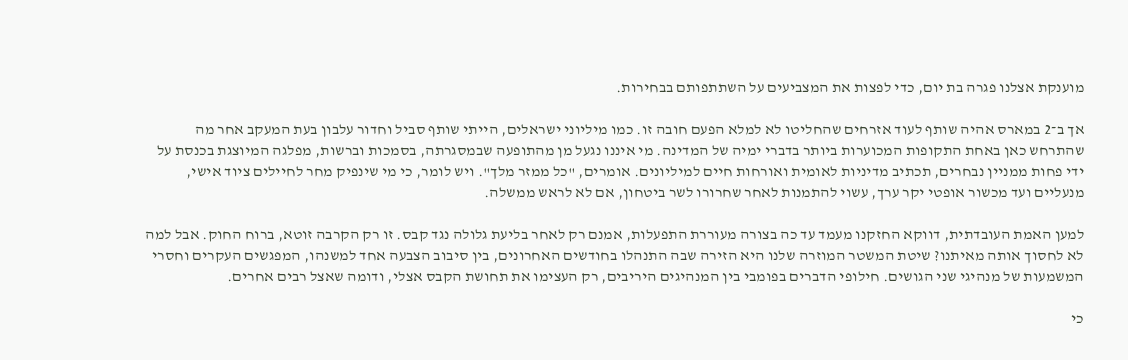מוענקת אצלנו פגרה בת יום, כדי לפצות את המצביעים על השתתפותם בבחירות.

אך ב־2 במארס אהיה שותף לעוד אזרחים שהחליטו לא למלא הפעם חובה זו. כמו מיליוני ישראלים, הייתי שותף סביל וחדור עלבון בעת המעקב אחר מה שהתרחש כאן באחת התקופות המכוערות ביותר בדברי ימיה של המדינה. מי איננו נגעל מן מהתופעה שבמסגרתה, בסמכות וברשות, מפלגה המיוצגת בכנסת על ידי פחות ממניין נבחרים, תכתיב מדיניות לאומית ואורחות חיים למיליונים. אומרים, "כל ממזר מלך". ויש לומר, כי מי שינפיק מחר לחיילים ציוד אישי, מנעליים ועד מכשור אופטי יקר ערך, עשוי להתמנות לאחר שחרורו לשר ביטחון, אם לא לראש ממשלה.

למען האמת העובדתית, דווקא החזקנו מעמד עד כה בצורה מעוררת התפעלות, אמנם רק לאחר בליעת גלולה נגד קבס. זו רק הקרבה זוטא, ברוח החוק. אבל למה לא לחסוך אותה מאיתנו? שיטת המשטר המוזרה שלנו היא הזירה שבה התנהלו בחודשים האחרונים, בין סיבוב הצבעה אחד למשנהו, המפגשים העקרים וחסרי המשמעות של מנהיגי שני הגושים. חילופי הדברים בפומבי בין המנהיגים היריבים, רק העצימו את תחושת הקבס אצלי, ודומה שאצל רבים אחרים.

כי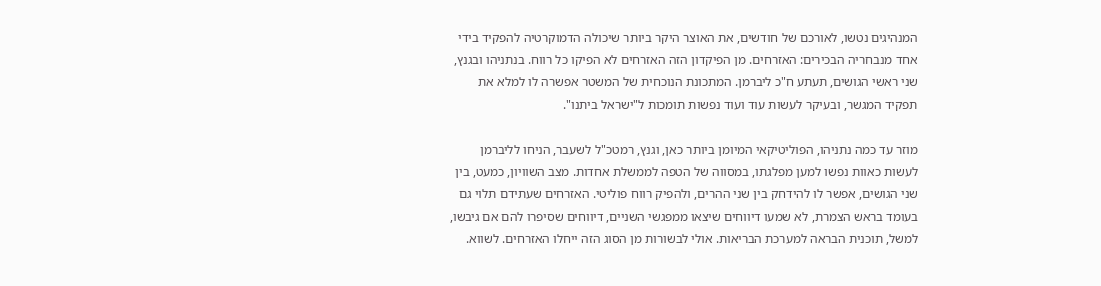המנהיגים נטשו, לאורכם של חודשים, את האוצר היקר ביותר שיכולה הדמוקרטיה להפקיד בידי אחד מנבחריה הבכירים: האזרחים. מן הפיקדון הזה האזרחים לא הפיקו כל רווח. בנתניהו ובגנץ, שני ראשי הגושים, תעתע ח"כ ליברמן. המתכונת הנוכחית של המשטר אפשרה לו למלא את תפקיד המגשר, ובעיקר לעשות עוד ועוד נפשות תומכות ל"ישראל ביתנו".

מוזר עד כמה נתניהו, הפוליטיקאי המיומן ביותר כאן, וגנץ, רמטכ"ל לשעבר, הניחו לליברמן לעשות כאוות נפשו למען מפלגתו, במסווה של הטפה לממשלת אחדות. מצב השוויון, כמעט, בין שני הגושים, אפשר לו להידחק בין שני ההרים, ולהפיק רווח פוליטי. האזרחים שעתידם תלוי גם בעומד בראש הצמרת, לא שמעו דיווחים שיצאו ממפגשי השניים, דיווחים שסיפרו להם אם גיבשו, למשל, תוכנית הבראה למערכת הבריאות. אולי לבשורות מן הסוג הזה ייחלו האזרחים. לשווא.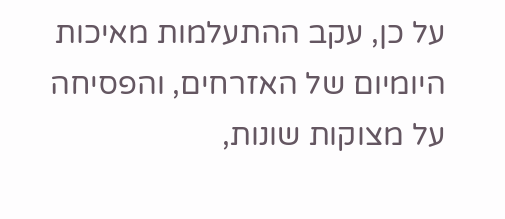על כן, עקב ההתעלמות מאיכות היומיום של האזרחים, והפסיחה על מצוקות שונות,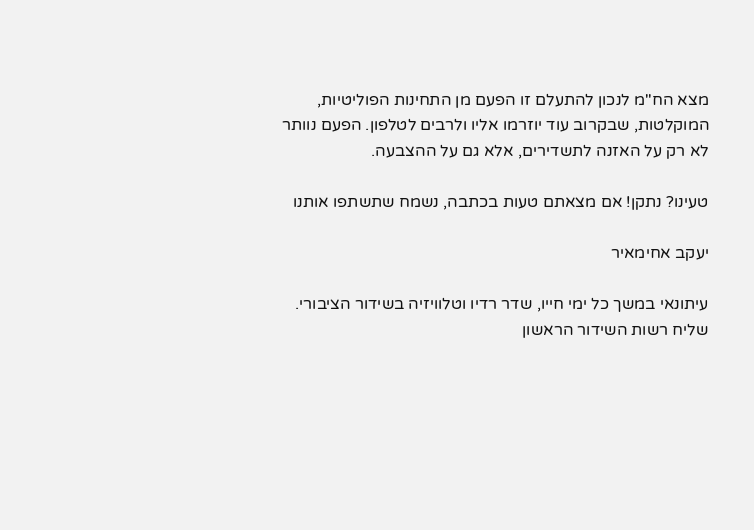מצא הח"מ לנכון להתעלם זו הפעם מן התחינות הפוליטיות, המוקלטות, שבקרוב עוד יוזרמו אליו ולרבים לטלפון. הפעם נוותר לא רק על האזנה לתשדירים, אלא גם על ההצבעה.

טעינו? נתקן! אם מצאתם טעות בכתבה, נשמח שתשתפו אותנו

יעקב אחימאיר

עיתונאי במשך כל ימי חייו, שדר רדיו וטלוויזיה בשידור הציבורי. שליח רשות השידור הראשון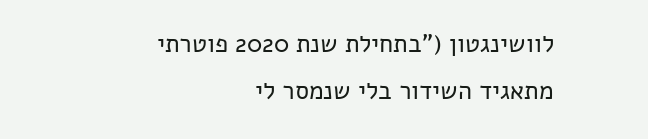לוושינגטון ("בתחילת שנת 2020 פוטרתי מתאגיד השידור בלי שנמסר לי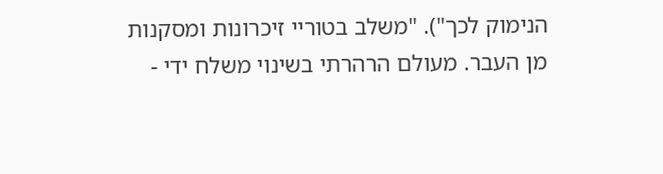הנימוק לכך"). "משלב בטוריי זיכרונות ומסקנות מן העבר. מעולם הרהרתי בשינוי משלח ידי -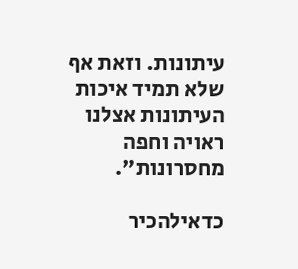עיתונות. וזאת אף שלא תמיד איכות העיתונות אצלנו ראויה וחפה מחסרונות".

כדאילהכיר